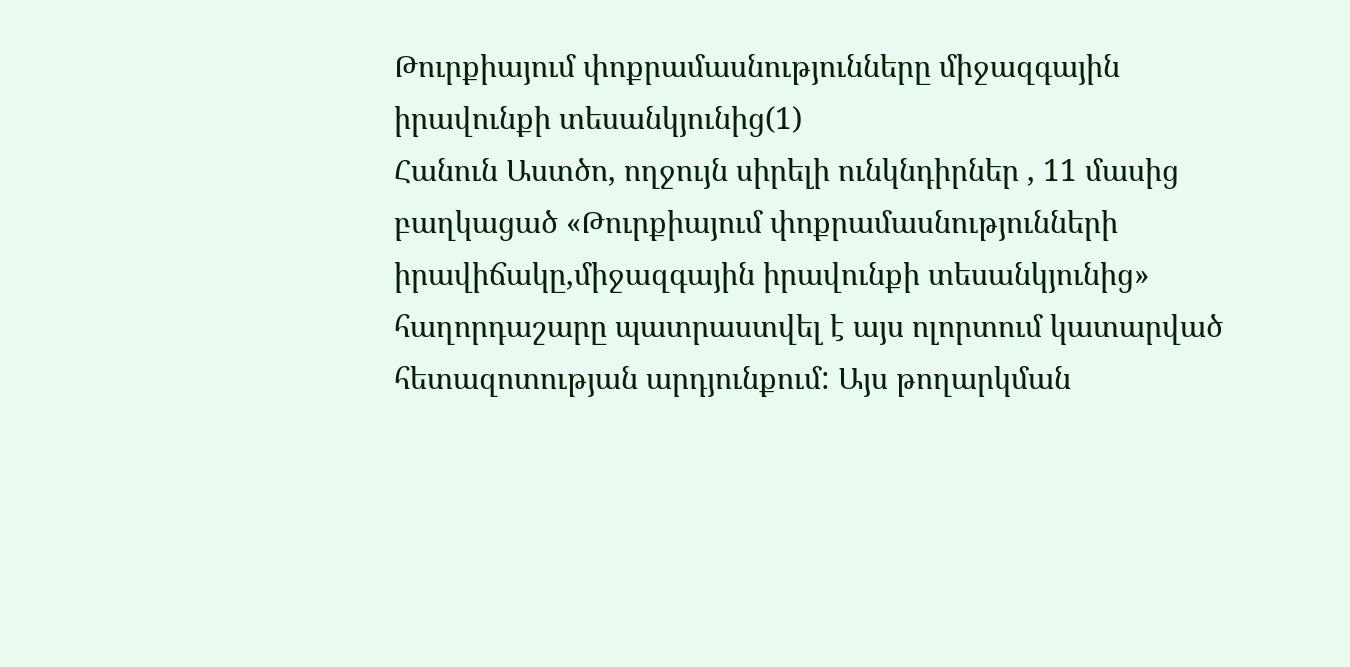Թուրքիայում փոքրամասնությունները միջազգային իրավունքի տեսանկյունից(1)
Հանուն Աստծո, ողջույն սիրելի ունկնդիրներ , 11 մասից բաղկացած «Թուրքիայում փոքրամասնությունների իրավիճակը,միջազգային իրավունքի տեսանկյունից» հաղորդաշարը պատրաստվել է այս ոլորտում կատարված հետազոտության արդյունքում: Այս թողարկման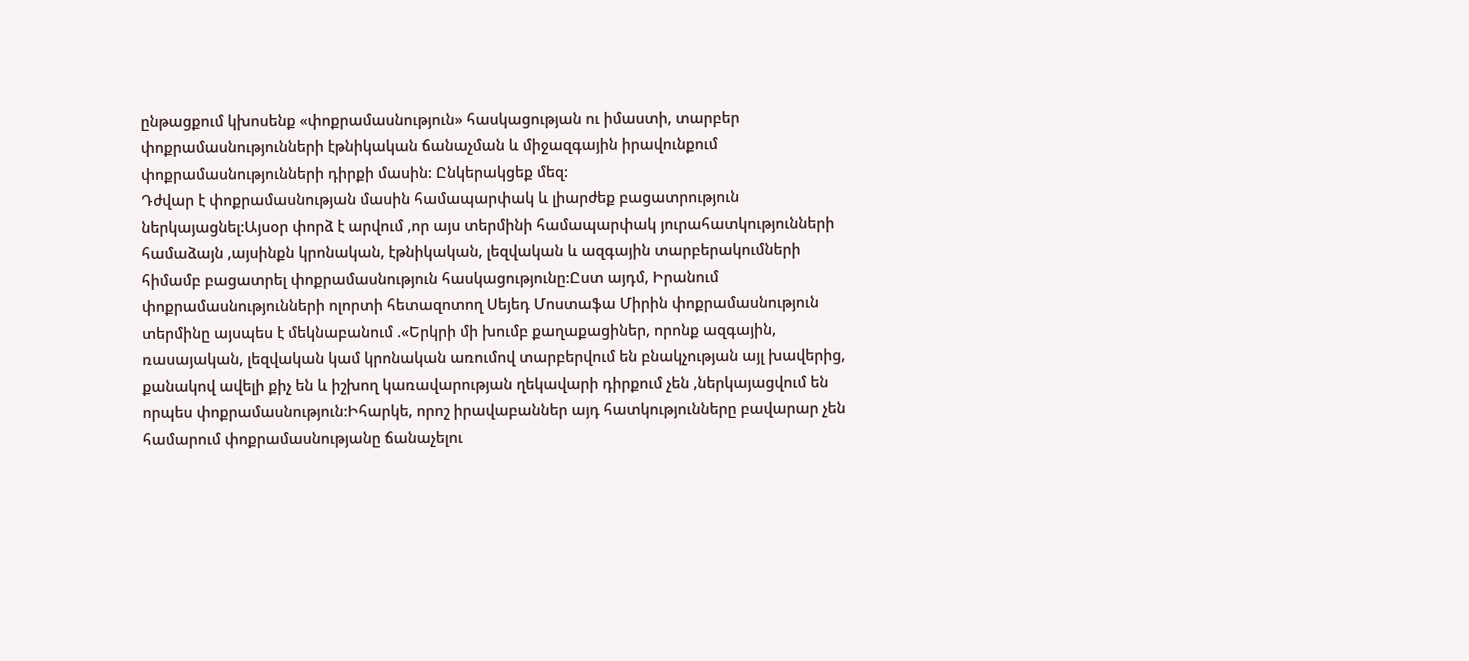ընթացքում կխոսենք «փոքրամասնություն» հասկացության ու իմաստի, տարբեր փոքրամասնությունների էթնիկական ճանաչման և միջազգային իրավունքում փոքրամասնությունների դիրքի մասին: Ընկերակցեք մեզ:
Դժվար է փոքրամասնության մասին համապարփակ և լիարժեք բացատրություն ներկայացնել:Այսօր փորձ է արվում ,որ այս տերմինի համապարփակ յուրահատկությունների համաձայն ,այսինքն կրոնական, էթնիկական, լեզվական և ազգային տարբերակումների հիմամբ բացատրել փոքրամասնություն հասկացությունը:Ըստ այդմ, Իրանում փոքրամասնությունների ոլորտի հետազոտող Սեյեդ Մոստաֆա Միրին փոքրամասնություն տերմինը այսպես է մեկնաբանում .«Երկրի մի խումբ քաղաքացիներ, որոնք ազգային, ռասայական, լեզվական կամ կրոնական առումով տարբերվում են բնակչության այլ խավերից, քանակով ավելի քիչ են և իշխող կառավարության ղեկավարի դիրքում չեն ,ներկայացվում են որպես փոքրամասնություն:Իհարկե, որոշ իրավաբաններ այդ հատկությունները բավարար չեն համարում փոքրամասնությանը ճանաչելու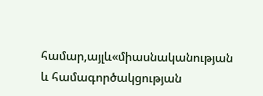համար,այլև«միասնականության և համագործակցության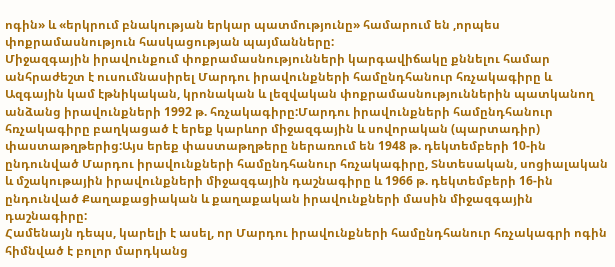ոգին» և «երկրում բնակության երկար պատմությունը» համարում են ,որպես փոքրամասնություն հասկացության պայմանները:
Միջազգային իրավունքում փոքրամասնությունների կարգավիճակը քննելու համար անհրաժեշտ է ուսումնասիրել Մարդու իրավունքների համընդհանուր հռչակագիրը և Ազգային կամ էթնիկական, կրոնական և լեզվական փոքրամասնություններին պատկանող անձանց իրավունքների 1992 թ. հռչակագիրը:Մարդու իրավունքների համընդհանուր հռչակագիրը բաղկացած է երեք կարևոր միջազգային և սովորական (պարտադիր) փաստաթղթերից:Այս երեք փաստաթղթերը ներառում են 1948 թ. դեկտեմբերի 10-ին ընդունված Մարդու իրավունքների համընդհանուր հռչակագիրը, Տնտեսական, սոցիալական և մշակութային իրավունքների միջազգային դաշնագիրը և 1966 թ. դեկտեմբերի 16-ին ընդունված Քաղաքացիական և քաղաքական իրավունքների մասին միջազգային դաշնագիրը:
Համենայն դեպս, կարելի է ասել, որ Մարդու իրավունքների համընդհանուր հռչակագրի ոգին հիմնված է բոլոր մարդկանց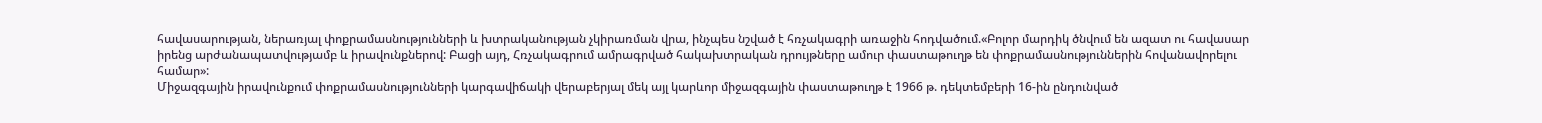հավասարության, ներառյալ փոքրամասնությունների և խտրականության չկիրառման վրա, ինչպես նշված է հռչակագրի առաջին հոդվածում.«Բոլոր մարդիկ ծնվում են ազատ ու հավասար իրենց արժանապատվությամբ և իրավունքներով: Բացի այդ, Հռչակագրում ամրագրված հակախտրական դրույթները ամուր փաստաթուղթ են փոքրամասնություններին հովանավորելու համար»:
Միջազգային իրավունքում փոքրամասնությունների կարգավիճակի վերաբերյալ մեկ այլ կարևոր միջազգային փաստաթուղթ է 1966 թ. դեկտեմբերի 16-ին ընդունված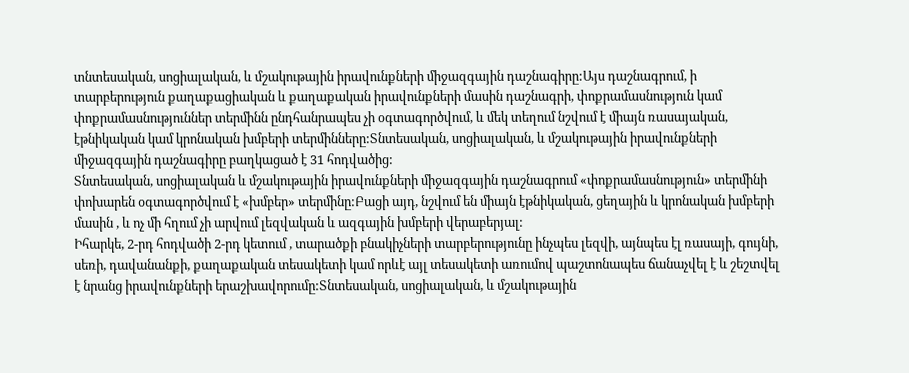տնտեսական, սոցիալական, և մշակութային իրավունքների միջազգային դաշնագիրը:Այս դաշնագրում, ի տարբերություն քաղաքացիական և քաղաքական իրավունքների մասին դաշնագրի, փոքրամասնություն կամ փոքրամասնություններ տերմինն ընդհանրապես չի օգտագործվում, և մեկ տեղում նշվում է միայն ռասայական, էթնիկական կամ կրոնական խմբերի տերմինները:Տնտեսական, սոցիալական, և մշակութային իրավունքների միջազգային դաշնագիրը բաղկացած է 31 հոդվածից:
Տնտեսական, սոցիալական և մշակութային իրավունքների միջազգային դաշնագրում «փոքրամասնություն» տերմինի փոխարեն օգտագործվում է «խմբեր» տերմինը:Բացի այդ, նշվում են միայն էթնիկական, ցեղային և կրոնական խմբերի մասին , և ոչ մի հղում չի արվում լեզվական և ազգային խմբերի վերաբերյալ:
Իհարկե, 2-րդ հոդվածի 2-րդ կետում , տարածքի բնակիչների տարբերությունը ինչպես լեզվի, այնպես էլ ռասայի, գույնի, սեռի, դավանանքի, քաղաքական տեսակետի կամ որևէ այլ տեսակետի առումով պաշտոնապես ճանաչվել է և շեշտվել է նրանց իրավունքների երաշխավորումը:Տնտեսական, սոցիալական, և մշակութային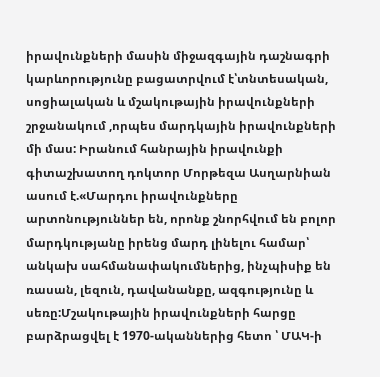իրավունքների մասին միջազգային դաշնագրի կարևորությունը բացատրվում է՝տնտեսական, սոցիալական և մշակութային իրավունքների շրջանակում ,որպես մարդկային իրավունքների մի մաս: Իրանում հանրային իրավունքի գիտաշխատող դոկտոր Մորթեզա Ասղարնիան ասում է.«Մարդու իրավունքները արտոնություններ են, որոնք շնորհվում են բոլոր մարդկությանը իրենց մարդ լինելու համար՝ անկախ սահմանափակումներից, ինչպիսիք են ռասան, լեզուն, դավանանքը, ազգությունը և սեռը:Մշակութային իրավունքների հարցը բարձրացվել է 1970-ականներից հետո ՝ ՄԱԿ-ի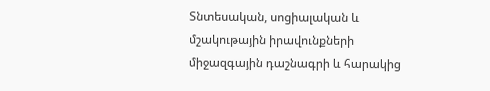Տնտեսական, սոցիալական և մշակութային իրավունքների միջազգային դաշնագրի և հարակից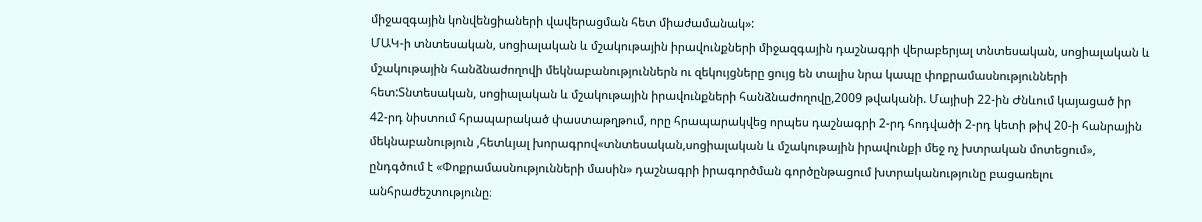միջազգային կոնվենցիաների վավերացման հետ միաժամանակ»:
ՄԱԿ-ի տնտեսական, սոցիալական և մշակութային իրավունքների միջազգային դաշնագրի վերաբերյալ տնտեսական, սոցիալական և մշակութային հանձնաժողովի մեկնաբանություններն ու զեկույցները ցույց են տալիս նրա կապը փոքրամասնությունների հետ:Տնտեսական, սոցիալական և մշակութային իրավունքների հանձնաժողովը,2009 թվականի. Մայիսի 22-ին Ժնևում կայացած իր 42-րդ նիստում հրապարակած փաստաթղթում, որը հրապարակվեց որպես դաշնագրի 2-րդ հոդվածի 2-րդ կետի թիվ 20-ի հանրային մեկնաբանություն ,հետևյալ խորագրով«տնտեսական,սոցիալական և մշակութային իրավունքի մեջ ոչ խտրական մոտեցում», ընդգծում է «Փոքրամասնությունների մասին» դաշնագրի իրագործման գործընթացում խտրականությունը բացառելու անհրաժեշտությունը։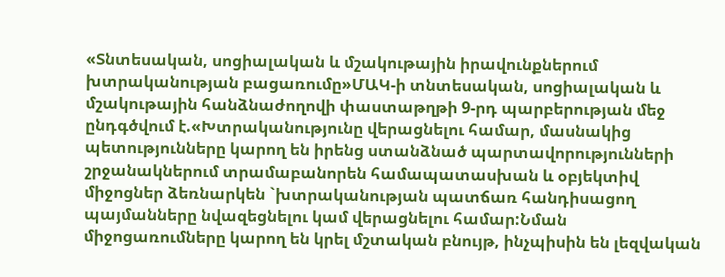«Տնտեսական, սոցիալական և մշակութային իրավունքներում խտրականության բացառումը»ՄԱԿ-ի տնտեսական, սոցիալական և մշակութային հանձնաժողովի փաստաթղթի 9-րդ պարբերության մեջ ընդգծվում է.«Խտրականությունը վերացնելու համար, մասնակից պետությունները կարող են իրենց ստանձնած պարտավորությունների շրջանակներում տրամաբանորեն համապատասխան և օբյեկտիվ միջոցներ ձեռնարկեն `խտրականության պատճառ հանդիսացող պայմանները նվազեցնելու կամ վերացնելու համար:Նման միջոցառումները կարող են կրել մշտական բնույթ, ինչպիսին են լեզվական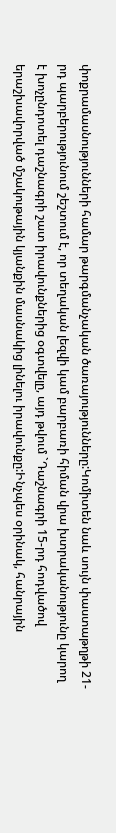փոքրամասնությունների համար թարգմանչական ծառայությունները:Կոմիտեն նաև սույն փաստաթղթի 21-րդ պարբերությունում շեշտում է, որ տեղական լեզվի կամ բարբառի հիման վրա խտրականությունը կարող է խոչընդոտել դաշնագրի շատ իրավունքներից օգտվելը, այդ թվում `Դաշնագրի 15-րդ հոդվածով երաշխավորված մշակութային կյանքին մասնակից լինելու իրավունքը:Ինչպես օրինակ, հանրային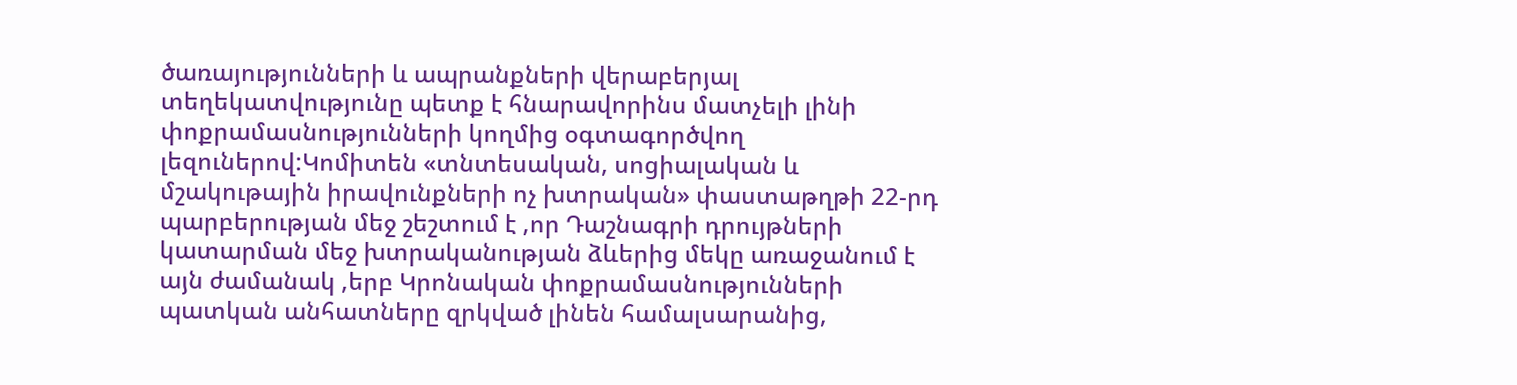ծառայությունների և ապրանքների վերաբերյալ տեղեկատվությունը պետք է հնարավորինս մատչելի լինի փոքրամասնությունների կողմից օգտագործվող լեզուներով:Կոմիտեն «տնտեսական, սոցիալական և մշակութային իրավունքների ոչ խտրական» փաստաթղթի 22-րդ պարբերության մեջ շեշտում է ,որ Դաշնագրի դրույթների կատարման մեջ խտրականության ձևերից մեկը առաջանում է այն ժամանակ ,երբ Կրոնական փոքրամասնությունների պատկան անհատները զրկված լինեն համալսարանից,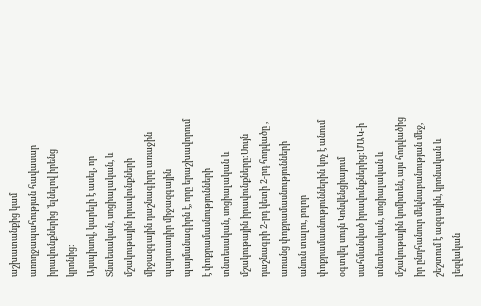աշխատանքից կամ առողջապահության հավասար իրավունքներից `ելնելով իրենց կրոնից:
Այսպիսով, կարելի է ասել, որ Տնտեսական, սոցիալական, և մշակութային իրավունքների միջազգային դաշնագիրը առաջին պարտադիր միջազգային պայմանագիրն է, որը երաշխավորում է փոքրամասնությունների տնտեսական, սոցիալական և մշակութային իրավունքները:Սույն դաշնագրի 2-րդ կետի 2-րդ հոդվածը , առանց փոքրամասնությունների անուն տալու, բոլոր փոքրամասնություններին կոչ է անում օգտվել սույն Կոնվենցիայում սահմանված իրավունքներից:ՄԱԿ-ի տնտեսական, սոցիալական և մշակութային կոմիտեն, այս հոդվածից իր ընդհանուր մեկնաբանության մեջ, շեշտում է ազգային, կրոնական և լեզվական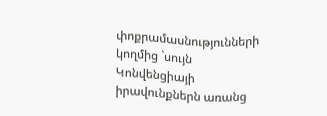փոքրամասնությունների կողմից `սույն Կոնվենցիայի իրավունքներն առանց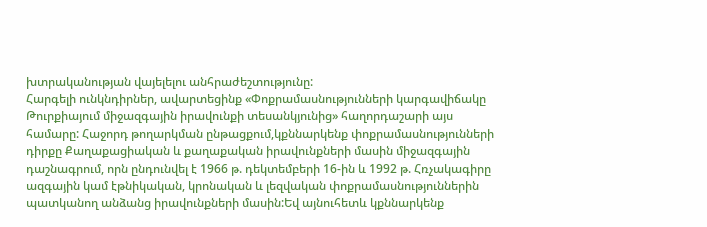խտրականության վայելելու անհրաժեշտությունը:
Հարգելի ունկնդիրներ, ավարտեցինք «Փոքրամասնությունների կարգավիճակը Թուրքիայում միջազգային իրավունքի տեսանկյունից» հաղորդաշարի այս համարը: Հաջորդ թողարկման ընթացքում,կքննարկենք փոքրամասնությունների դիրքը Քաղաքացիական և քաղաքական իրավունքների մասին միջազգային դաշնագրում, որն ընդունվել է 1966 թ. դեկտեմբերի 16-ին և 1992 թ. Հռչակագիրը ազգային կամ էթնիկական, կրոնական և լեզվական փոքրամասնություններին պատկանող անձանց իրավունքների մասին:Եվ այնուհետև կքննարկենք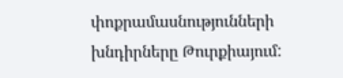փոքրամասնությունների խնդիրները Թուրքիայում: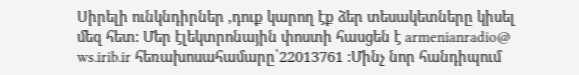Սիրելի ունկնդիրներ ,դուք կարող էք ձեր տեսակետները կիսել մեզ հետ: Մեր էլեկտրոնային փոստի հասցեն է armenianradio@ ws.irib.ir հեռախոսահամարը՝22013761 :Մինչ նոր հանդիպում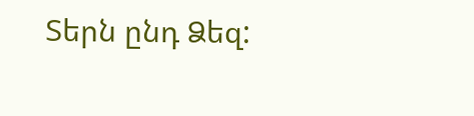Տերն ընդ Ձեզ: